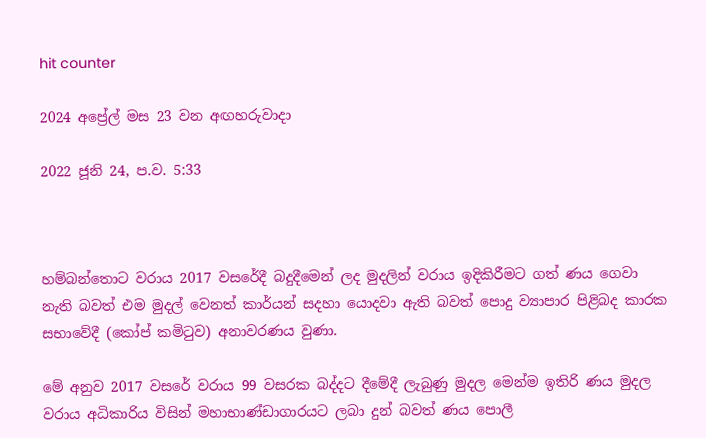hit counter

2024 අප්‍රේල් මස 23 වන අඟහරුවාදා

2022 ජූනි 24, ප.ව. 5:33



හම්බන්තොට වරාය 2017 වසරේදී බදුදීමෙන් ලද මුදලින් වරාය ඉදිකිරීමට ගත් ණය ගෙවා නැති බවත් එම මුදල් වෙනත් කාර්යන් සදහා යොදවා ඇති බවත් පොදු ව්‍යාපාර පිළිබද කාරක සභාවේදී (කෝප් කමිටුව) අනාවරණය වුණා.

මේ අනුව 2017 වසරේ වරාය 99 වසරක බද්දට දීමේදී ලැබුණු මුදල මෙන්ම ඉතිරි ණය මුදල වරාය අධිකාරිය විසින් මහාභාණ්ඩාගාරයට ලබා දුන් බවත් ණය පොලී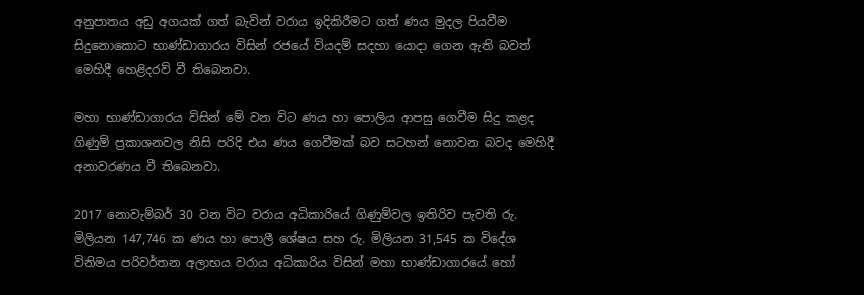අනුපාතය අඩු අගයක් ගත් බැවින් වරාය ඉදිකිරීමට ගත් ණය මුදල පියවීම සිදුනොකොට භාණ්ඩාගාරය විසින් රජයේ වියදම් සදහා යොදා ගෙන ඇති බවත් මෙහිදී හෙළිදරව් වී තිබෙනවා.

මහා භාණ්ඩාගාරය විසින් මේ වන විට ණය හා පොලිය ආපසු ගෙවීම සිදු කළද ගිණුම් ප්‍රකාශනවල නිසි පරිදි එය ණය ගෙවීමක් බව සටහන් නොවන බවද මෙහිදී අනාවරණය වී තිබෙනවා.

2017 නොවැම්බර් 30 වන විට වරාය අධිකාරියේ ගිණුම්වල ඉතිරිව පැවති රු. මිලියන 147,746 ක ණය හා පොලී ශේෂය සහ රු. මිලියන 31,545 ක විදේශ විනිමය පරිවර්තන අලාභය වරාය අධිකාරිය විසින් මහා භාණ්ඩාගාරයේ හෝ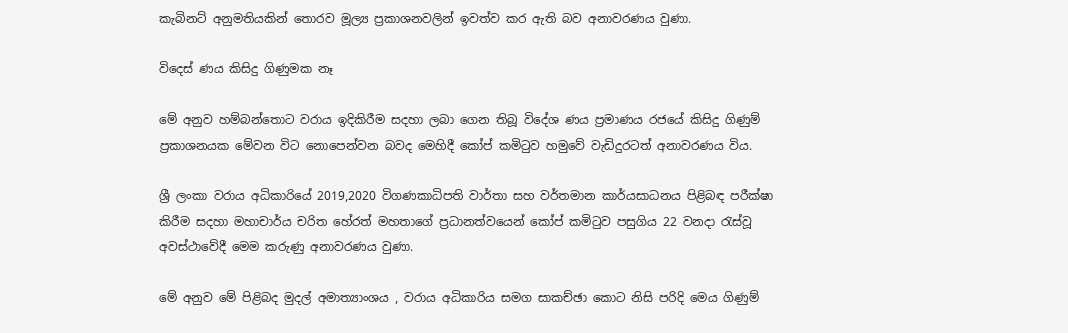කැබිනට් අනුමතියකින් තොරව මූල්‍ය ප්‍රකාශනවලින් ඉවත්ව කර ඇති බව අනාවරණය වුණා.

විදෙස් ණය කිසිදු ගිණුමක නෑ

මේ අනුව හම්බන්තොට වරාය ඉදිකිරීම සදහා ලබා ගෙන තිබූ විදේශ ණය ප්‍රමාණය රජයේ කිසිදු ගිණුම් ප්‍රකාශනයක මේවන විට නොපෙන්වන බවද මෙහිදී කෝප් කමිටුව හමුවේ වැඩිදුරටත් අනාවරණය විය.

ශ්‍රී ලංකා වරාය අධිකාරියේ 2019,2020 විගණකාධිපති වාර්තා සහ වර්තමාන කාර්යසාධනය පිළිබඳ පරීක්ෂා කිරීම සදහා මහාචාර්ය චරිත හේරත් මහතාගේ ප්‍රධානත්වයෙන් කෝප් කමිටුව පසුගිය 22 වනදා රැස්වූ අවස්ථාවේදී මෙම කරුණු අනාවරණය වුණා.

මේ අනුව මේ පිළිබද මුදල් අමාත්‍යාංශය , වරාය අධිකාරිය සමග සාකච්ඡා කොට නිසි පරිදි මෙය ගිණුම්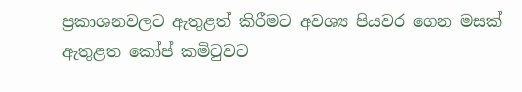ප්‍රකාශනවලට ඇතුළත් කිරීමට අවශ්‍ය පියවර ගෙන මසක් ඇතුළත කෝප් කමිටුවට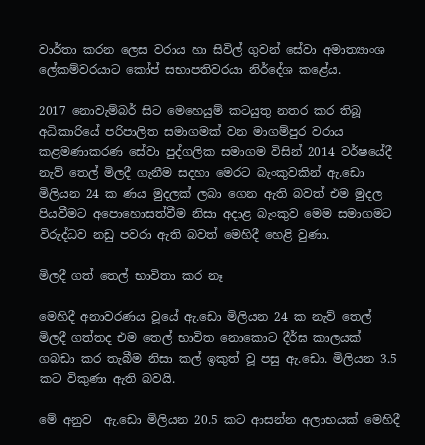වාර්තා කරන ලෙස වරාය හා සිවිල් ගුවන් සේවා අමාත්‍යාංශ ලේකම්වරයාට කෝප් සභාපතිවරයා නිර්දේශ කළේය.

2017 නොවැම්බර් සිට මෙහෙයුම් කටයුතු නතර කර තිබූ අධිකාරියේ පරිපාලිත සමාගමක් වන මාගම්පුර වරාය කළමණාකරණ සේවා පුද්ගලික සමාගම විසින් 2014 වර්ෂයේදී නැව් තෙල් මිලදී ගැනීම සදහා මෙරට බැංකුවකින් ඇ.ඩො මිලියන 24 ක ණය මුදලක් ලබා ගෙන ඇති බවත් එම මුදල පියවීමට අපොහොසත්වීම නිසා අදාළ බැංකුව මෙම සමාගමට විරුද්ධව නඩු පවරා ඇති බවත් මෙහිදී හෙළි වුණා.

මිලදී ගත් තෙල් භාවිතා කර නෑ

මෙහිදී අනාවරණය වූයේ ඇ.ඩො මිලියන 24 ක නැව් තෙල් මිලදී ගත්තද එම තෙල් භාවිත නොකොට දීර්ඝ කාලයක් ගබඩා කර තැබීම නිසා කල් ඉකුත් වූ පසු ඇ.ඩො. මිලියන 3.5 කට විකුණා ඇති බවයි.

මේ අනුව  ඇ.ඩො මිලියන 20.5 කට ආසන්න අලාභයක් මෙහිදී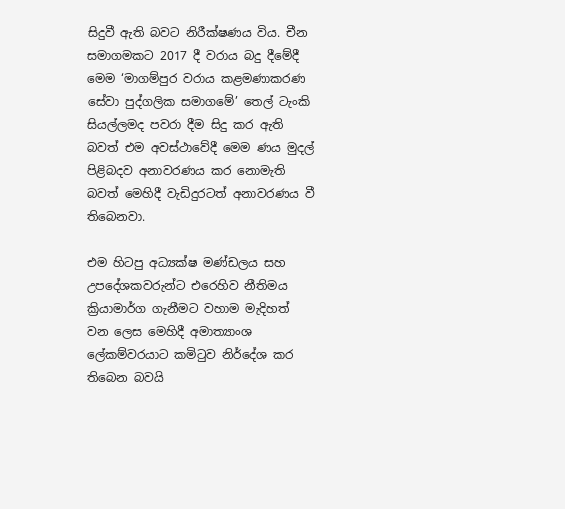සිදුවී ඇති බවට නිරීක්ෂණය විය. චීන සමාගමකට 2017 දී වරාය බදු දීමේදී මෙම ‘මාගම්පුර වරාය කළමණාකරණ සේවා පුද්ගලික සමාගමේ’ තෙල් ටැංකි සියල්ලමද පවරා දීම සිදු කර ඇති බවත් එම අවස්ථාවේදී මෙම ණය මුදල් පිළිබදව අනාවරණය කර නොමැති බවත් මෙහිදී වැඩිදුරටත් අනාවරණය වී තිබෙනවා.

එම හිටපු අධ්‍යක්ෂ මණ්ඩලය සහ උපදේශකවරුන්ට එරෙහිව නීතිමය ක්‍රියාමාර්ග ගැනීමට වහාම මැදිහත් වන ලෙස මෙහිදී අමාත්‍යාංශ ලේකම්වරයාට කමිටුව නිර්දේශ කර තිබෙන බවයි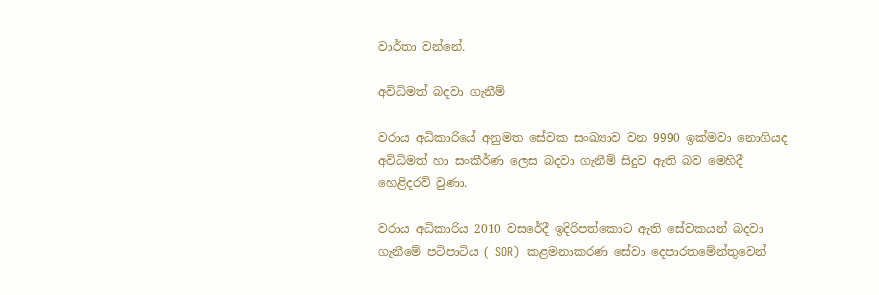වාර්තා වන්නේ.

අවිධිමත් බදවා ගැනීම්

වරාය අධිකාරියේ අනුමත සේවක සංඛ්‍යාව වන 9990 ඉක්මවා නොගියද අවිධිමත් හා සංකීර්ණ ලෙස බදවා ගැනීම් සිදුව ඇති බව මෙහිදී හෙළිදරව් වුණා.

වරාය අධිකාරිය 2010 වසරේදී ඉදිරිපත්කොට ඇති සේවකයන් බදවා ගැනීමේ පටිපාටිය ( SOR)  කළමනාකරණ සේවා දෙපාරතමේන්තුවෙන්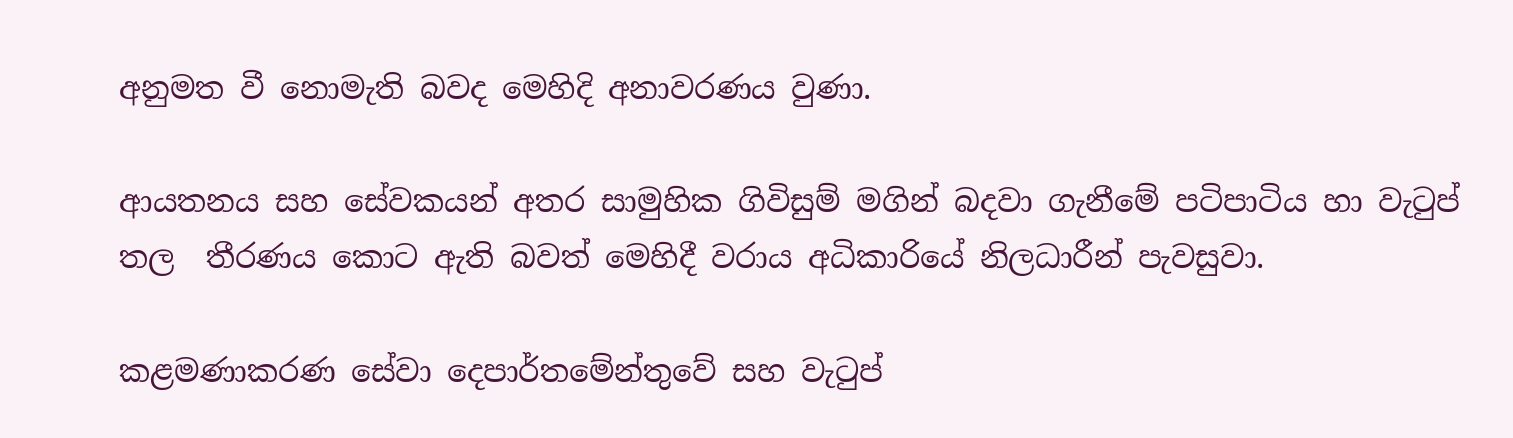අනුමත වී නොමැති බවද මෙහිදි අනාවරණය වුණා.

ආයතනය සහ සේවකයන් අතර සාමුහික ගිවිසුම් මගින් බදවා ගැනීමේ පටිපාටිය හා වැටුප් තල  තීරණය කොට ඇති බවත් මෙහිදී වරාය අධිකාරියේ නිලධාරීන් පැවසුවා.

කළමණාකරණ සේවා දෙපාර්තමේන්තුවේ සහ වැටුප්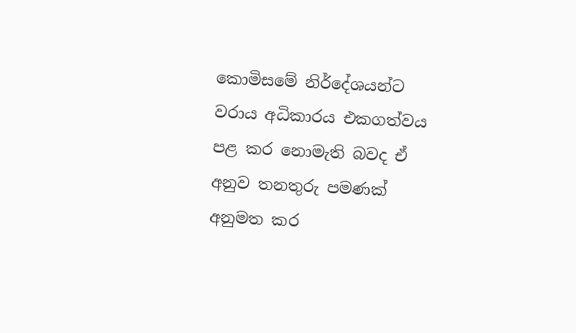කොමිසමේ නිර්දේශයන්ට වරාය අධිකාරය එකගත්වය පළ කර නොමැති බවද ඒ අනුව තනතුරු පමණක් අනුමත කර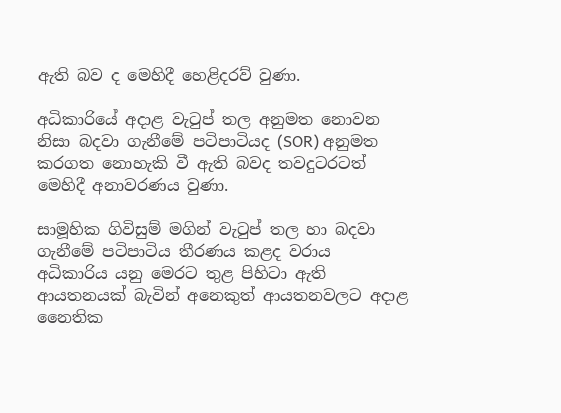ඇති බව ද මෙහිදී හෙළිදරව් වුණා.

අධිකාරියේ අදාළ වැටුප් තල අනුමත නොවන නිසා බදවා ගැනීමේ පටිපාටියද (SOR) අනුමත කරගත නොහැකි වී ඇති බවද තවදුටරටත් මෙහිදී අනාවරණය වුණා.

සාමූහික ගිවිසුම් මගින් වැටුප් තල හා බදවා ගැනීමේ පටිපාටිය තීරණය කළද වරාය අධිකාරිය යනු මෙරට තුළ පිහිටා ඇති ආයතනයක් බැවින් අනෙකුත් ආයතනවලට අදාළ නෛතික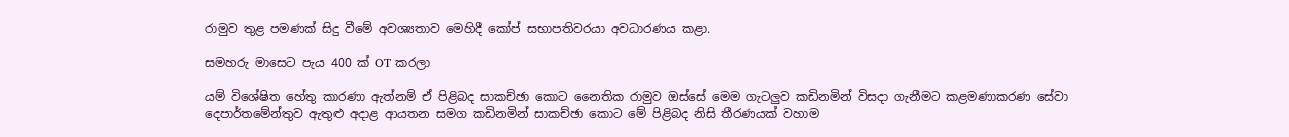රාමුව තුළ පමණක් සිදු වීමේ අවශ්‍යතාව මෙහිදී කෝප් සභාපතිවරයා අවධාරණය කළා.

සමහරු මාසෙට පැය 400 ක් OT කරලා

යම් විශේෂිත හේතු කාරණා ඇත්නම් ඒ පිළිබද සාකච්ඡා කොට නෛතික රාමුව ඔස්සේ මෙම ගැටලුව කඩිනමින් විසදා ගැනීමට කළමණාකරණ සේවා දෙපාර්තමේන්තුව ඇතුළු අදාළ ආයතන සමග කඩිනමින් සාකච්ඡා කොට මේ පිළිබද නිසි තීරණයක් වහාම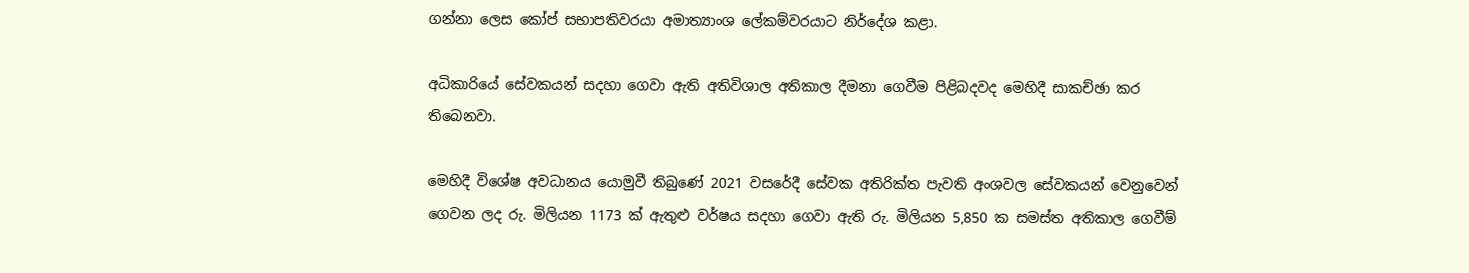ගන්නා ලෙස කෝප් සභාපතිවරයා අමාත්‍යාංශ ලේකම්වරයාට නිර්දේශ කළා.

අධිකාරියේ සේවකයන් සදහා ගෙවා ඇති අතිවිශාල අතිකාල දීමනා ගෙවීම පිළිබදවද මෙහිදී සාකච්ඡා කර තිබෙනවා.

මෙහිදී විශේෂ අවධානය යොමුවී තිබුණේ 2021 වසරේදී සේවක අතිරික්ත පැවති අංශවල සේවකයන් වෙනුවෙන් ගෙවන ලද රු. මිලියන 1173 ක් ඇතුළු වර්ෂය සදහා ගෙවා ඇති රු. මිලියන 5,850 ක සමස්ත අතිකාල ගෙවීම්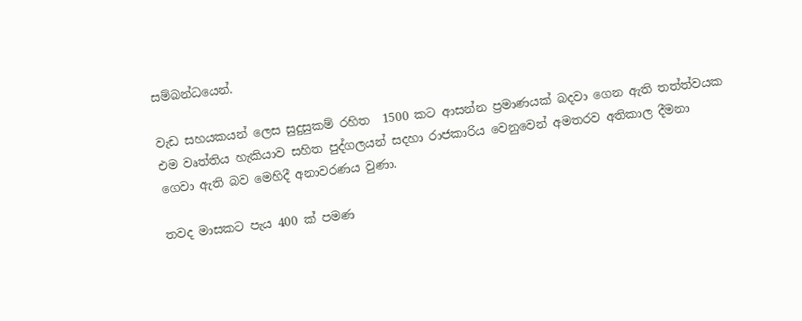සම්බන්ධයෙන්.

වැඩ සහයකයන් ලෙස සුදුසුකම් රහිත  1500 කට ආසන්න ප්‍රමාණයක් බදවා ගෙන ඇති තත්ත්වයක එම වෘත්තිය හැකියාව සහිත පුද්ගලයන් සදහා රාජකාරිය වෙනුවෙන් අමතරව අතිකාල දීමනා ගෙවා ඇති බව මෙහිදී අනාවරණය වුණා.

තවද මාසකට පැය 400 ක් පමණ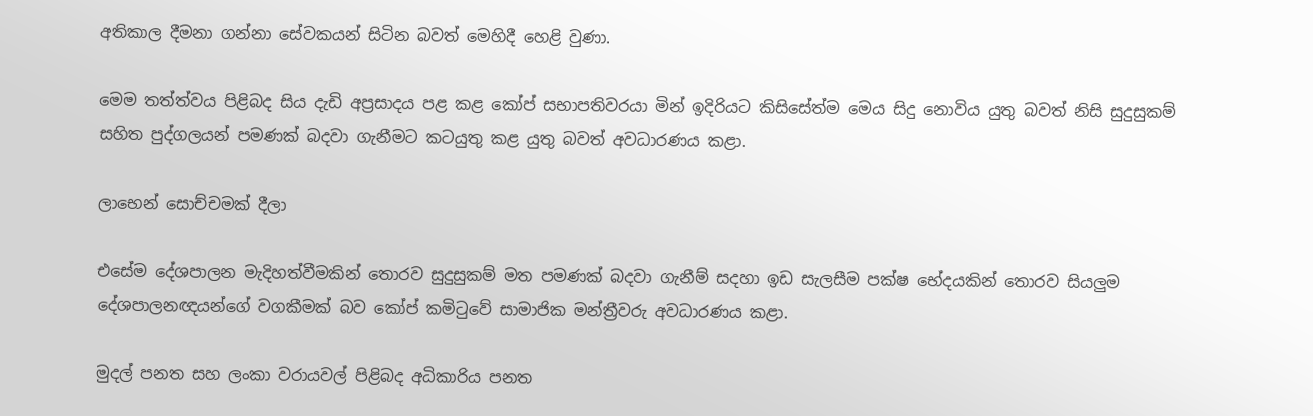අතිකාල දීමනා ගන්නා සේවකයන් සිටින බවත් මෙහිදී හෙළි වුණා.

මෙම තත්ත්වය පිළිබද සිය දැඩි අප්‍රසාදය පළ කළ කෝප් සභාපතිවරයා මින් ඉදිරියට කිසිසේත්ම මෙය සිදු නොවිය යුතු බවත් නිසි සුදුසුකම් සහිත පුද්ගලයන් පමණක් බදවා ගැනීමට කටයුතු කළ යුතු බවත් අවධාරණය කළා.

ලාභෙන් සොච්චමක් දීලා

එසේම දේශපාලන මැදිහත්වීමකින් තොරව සුදුසුකම් මත පමණක් බදවා ගැනීම් සදහා ඉඩ සැලසීම පක්ෂ භේදයකින් තොරව සියලුම දේශපාලනඥයන්ගේ වගකීමක් බව කෝප් කමිටුවේ සාමාජික මන්ත්‍රීවරු අවධාරණය කළා.

මුදල් පනත සහ ලංකා වරායවල් පිළිබද අධිකාරිය පනත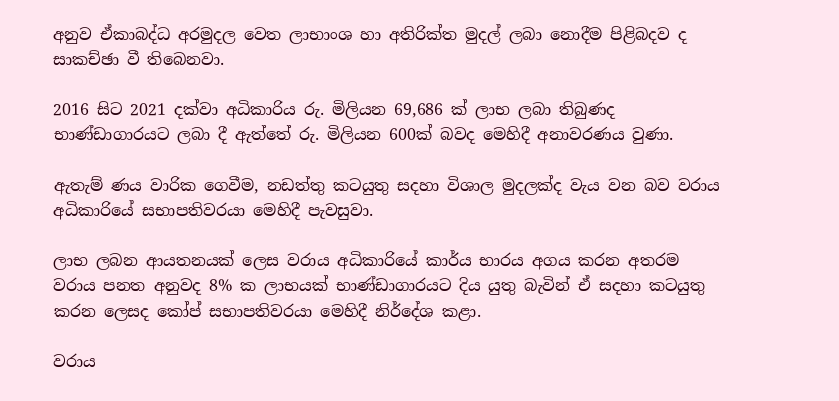අනුව ඒකාබද්ධ අරමුදල වෙත ලාභාංශ හා අතිරික්ත මුදල් ලබා නොදීම පිළිබදව ද සාකච්ඡා වී තිබෙනවා.

2016 සිට 2021 දක්වා අධිකාරිය රු. මිලියන 69,686 ක් ලාභ ලබා තිබුණද භාණ්ඩාගාරයට ලබා දී ඇත්තේ රු. මිලියන 600ක් බවද මෙහිදී අනාවරණය වුණා.

ඇතැම් ණය වාරික ගෙවීම, නඩත්තු කටයුතු සදහා විශාල මුදලක්ද වැය වන බව වරාය අධිකාරියේ සභාපතිවරයා මෙහිදී පැවසුවා.

ලාභ ලබන ආයතනයක් ලෙස වරාය අධිකාරියේ කාර්ය භාරය අගය කරන අතරම වරාය පනත අනුවද 8% ක ලාභයක් භාණ්ඩාගාරයට දිය යුතු බැවින් ඒ සදහා කටයුතු කරන ලෙසද කෝප් සභාපතිවරයා මෙහිදී නිර්දේශ කළා.

වරාය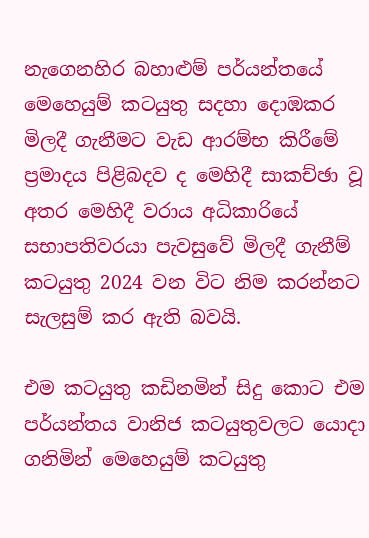නැගෙනහිර බහාළුම් පර්යන්තයේ මෙහෙයුම් කටයුතු සදහා දොඹකර මිලදී ගැනීමට වැඩ ආරම්භ කිරීමේ ප්‍රමාදය පිළිබදව ද මෙහිදී සාකච්ඡා වූ අතර මෙහිදී වරාය අධිකාරියේ සභාපතිවරයා පැවසුවේ මිලදී ගැනීම් කටයුතු 2024 වන විට නිම කරන්නට සැලසුම් කර ඇති බවයි.

එම කටයුතු කඩිනමින් සිදු කොට එම පර්යන්තය වානිජ කටයුතුවලට යොදා ගනිමින් ‍මෙහෙයුම් කටයුතු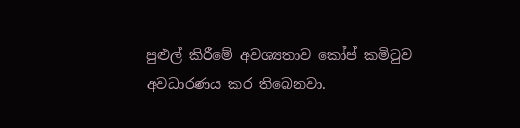පුළුල් කිරීමේ අවශ්‍යතාව කෝප් කමිටුව අවධාරණය කර තිබෙනවා.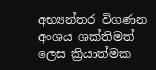අභ්‍යන්තර විගණන අංශය ශක්තිමත් ලෙස ක්‍රියාත්මක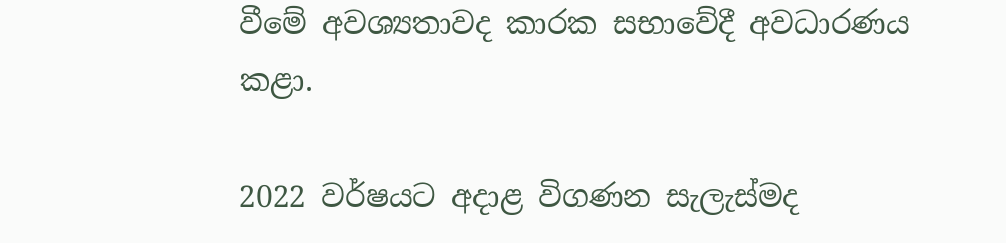වීමේ අවශ්‍යතාවද කාරක සභාවේදී අවධාරණය කළා.

2022 වර්ෂයට අදාළ විගණන සැලැස්මද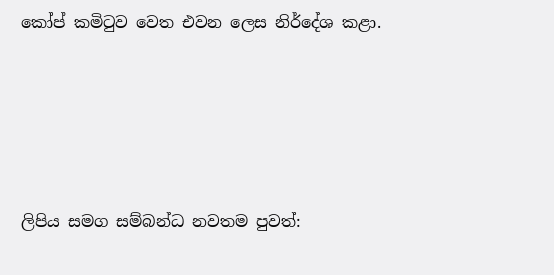කෝප් කමිටුව වෙත එවන ලෙස නිර්දේශ කළා.





ලිපිය සමග සම්බන්ධ නවතම පුවත්: